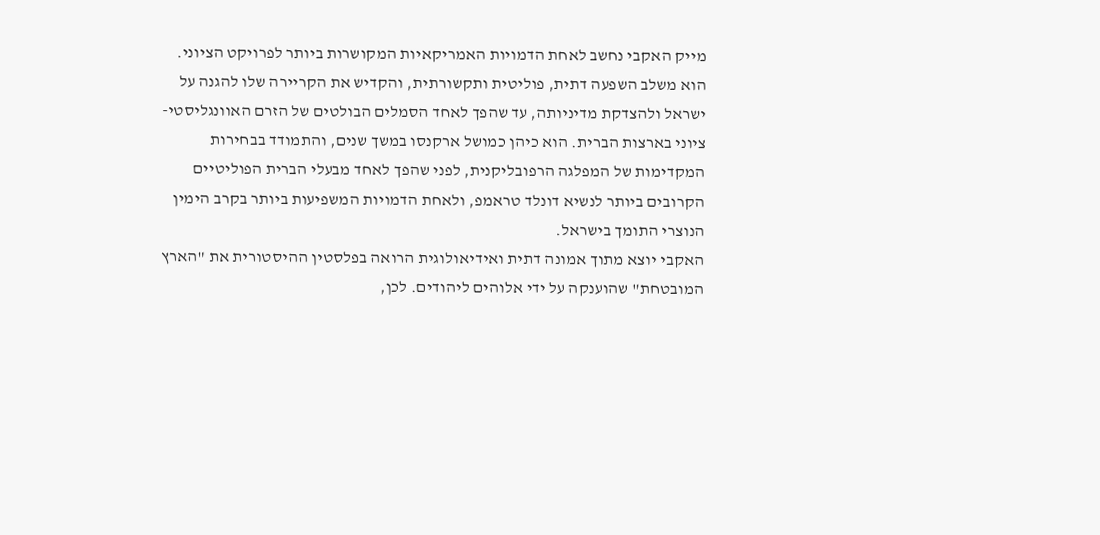מייק האקבי נחשב לאחת הדמויות האמריקאיות המקושרות ביותר לפרויקט הציוני. הוא משלב השפעה דתית, פוליטית ותקשורתית, והקדיש את הקריירה שלו להגנה על ישראל ולהצדקת מדיניותה, עד שהפך לאחד הסמלים הבולטים של הזרם האוונגליסטי-ציוני בארצות הברית. הוא כיהן כמושל ארקנסו במשך שנים, והתמודד בבחירות המקדימות של המפלגה הרפובליקנית, לפני שהפך לאחד מבעלי הברית הפוליטיים הקרובים ביותר לנשיא דונלד טראמפ, ולאחת הדמויות המשפיעות ביותר בקרב הימין הנוצרי התומך בישראל.
האקבי יוצא מתוך אמונה דתית ואידיאולוגית הרואה בפלסטין ההיסטורית את "הארץ המובטחת" שהוענקה על ידי אלוהים ליהודים. לכן,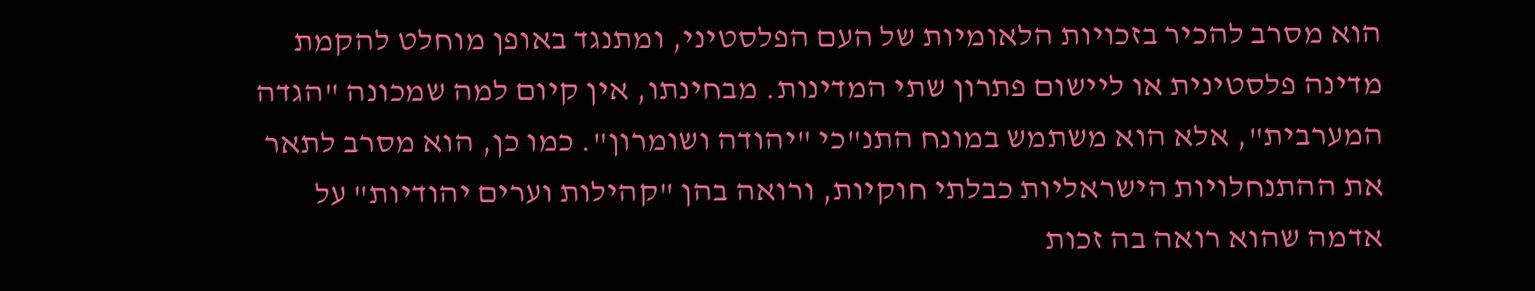הוא מסרב להכיר בזכויות הלאומיות של העם הפלסטיני, ומתנגד באופן מוחלט להקמת מדינה פלסטינית או ליישום פתרון שתי המדינות. מבחינתו, אין קיום למה שמכונה "הגדה המערבית", אלא הוא משתמש במונח התנ"כי "יהודה ושומרון". כמו כן, הוא מסרב לתאר את ההתנחלויות הישראליות כבלתי חוקיות, ורואה בהן "קהילות וערים יהודיות" על אדמה שהוא רואה בה זכות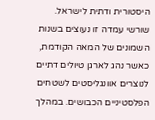היסטורית ודתית לישראל.
שורשי עמדה זו נעוצים בשנות השמונים של המאה הקודמת, כאשר נהג לארגן טיולים דתיים לנוצרים אוונגליסטים לשטחים הפלסטיניים הכבושים. במהלך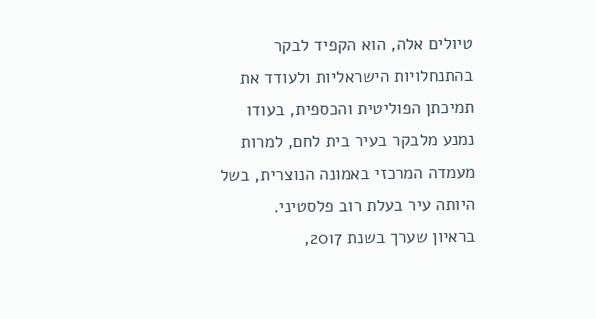טיולים אלה, הוא הקפיד לבקר בהתנחלויות הישראליות ולעודד את תמיכתן הפוליטית והכספית, בעודו נמנע מלבקר בעיר בית לחם, למרות מעמדה המרכזי באמונה הנוצרית, בשל היותה עיר בעלת רוב פלסטיני.
בראיון שערך בשנת 2017,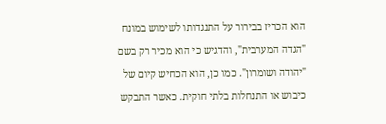הוא הכריז בבירור על התנגדותו לשימוש במונח "הגדה המערבית", והדגיש כי הוא מכיר רק בשם "יהודה ושומרון". כמו כן, הוא הכחיש קיום של כיבוש או התנחלות בלתי חוקית. כאשר התבקש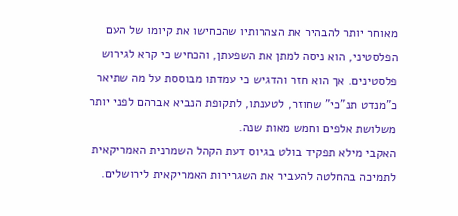מאוחר יותר להבהיר את הצהרותיו שהכחישו את קיומו של העם הפלסטיני, הוא ניסה למתן את השפעתן, והכחיש כי קרא לגירוש פלסטינים. אך הוא חזר והדגיש כי עמדתו מבוססת על מה שתיאר כ"מנדט תנ"כי" שחוזר, לטענתו, לתקופת הנביא אברהם לפני יותר משלושת אלפים וחמש מאות שנה.
האקבי מילא תפקיד בולט בגיוס דעת הקהל השמרנית האמריקאית לתמיכה בהחלטה להעביר את השגרירות האמריקאית לירושלים.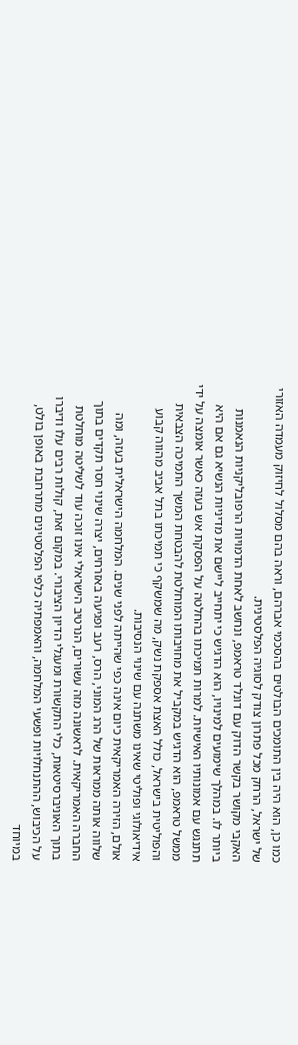כמו כן, הוא היה בין התומכים הבולטים בהסכמי אברהם, וראה בהם מסלול לחיזוק מעמדה האזורי של ישראל, הרחק מכל פתרון צודק לסוגיה הפלסטינית.
האקבי מקושר בקשר הדוק עם דונלד טראמפ, ונחשב לאחת הדמויות הרפובליקניות הנאמנות ביותר לו. במהלך שימועים למינויו, הוא הדגיש כי יתחייב ליישם את מדיניות הנשיא גם אם היא תתנגש עם אמונותיו האישיות. למרות תמיכתו בהחלטה על הפסקת אש בעזה כאשר אומצה על ידי ממשל טראמפ, הוא הדגיש במקביל את מחויבותו המוחלטת להבטחת המשך התמיכה הצבאית והפוליטית בישראל, כולל האצת אספקת נשק, מה שמשקף כי תמיכתו בתל אביב מהווה קבוע אידיאולוגי ופוליטי שאינו משתנה עם שינוי הנסיבות.
אולם, הזירה האמריקאית כיום אינה כפי שהייתה לפני שנים. המלחמה הישראלית בעזה, ומה שלווה אותה ממראות של הרג המוני, הרס, רעב ופגיעה באזרחים, יצרה שינוי חסר תקדים בתוך החברה האמריקאית. לראשונה מזה עשורים, הנרטיב הישראלי אינו זוכה עוד לשליטה מוחלטת בתוך האוניברסיטאות, כלי התקשורת ומעגלי הדיון הציבורי. במקום זאת, קולות רבים עלו ודיברו על הכיבוש, ההתנחלויות ופשעי המלחמה, והאמפתיה כלפי הפלסטינים מתרחבת באופן בולט, במיוחד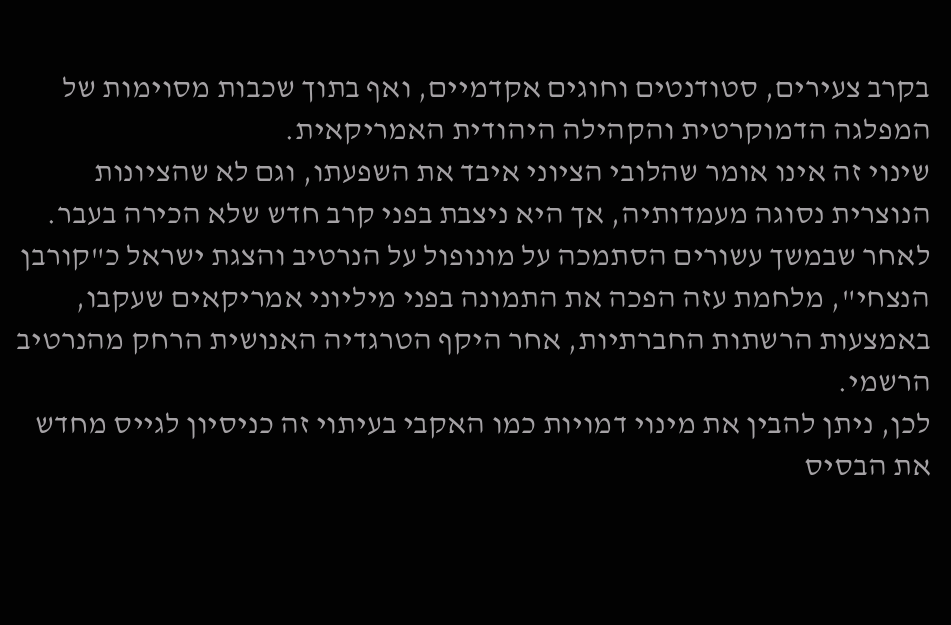בקרב צעירים, סטודנטים וחוגים אקדמיים, ואף בתוך שכבות מסוימות של המפלגה הדמוקרטית והקהילה היהודית האמריקאית.
שינוי זה אינו אומר שהלובי הציוני איבד את השפעתו, וגם לא שהציונות הנוצרית נסוגה מעמדותיה, אך היא ניצבת בפני קרב חדש שלא הכירה בעבר. לאחר שבמשך עשורים הסתמכה על מונופול על הנרטיב והצגת ישראל כ"קורבן הנצחי", מלחמת עזה הפכה את התמונה בפני מיליוני אמריקאים שעקבו, באמצעות הרשתות החברתיות, אחר היקף הטרגדיה האנושית הרחק מהנרטיב הרשמי.
לכן, ניתן להבין את מינוי דמויות כמו האקבי בעיתוי זה כניסיון לגייס מחדש את הבסיס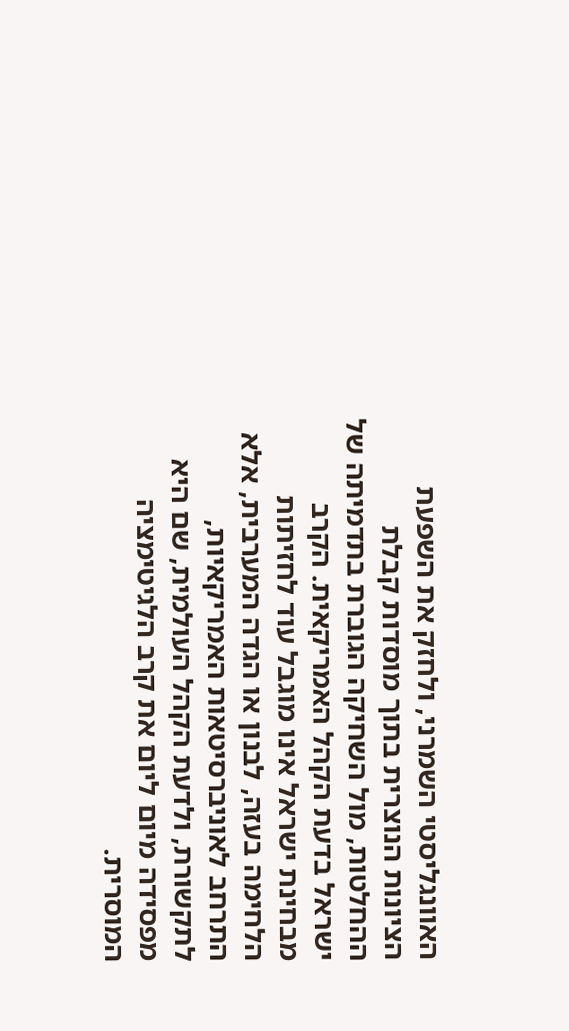האוונגליסטי השמרני, ולחזק את השפעת הציונות הנוצרית בתוך מוסדות קבלת ההחלטות, מול השחיקה הגוברת בתדמיתה של ישראל בדעת הקהל האמריקאית. הקרב מבחינת ישראל אינו מוגבל עוד לחזיתות הלחימה בעזה, לבנון או הגדה המערבית, אלא התרחב לאוניברסיטאות האמריקאיות, לתקשורת, ולדעת הקהל העולמית, שם היא מפסידה מיום ליום את קרב הלגיטימציה המוסרית.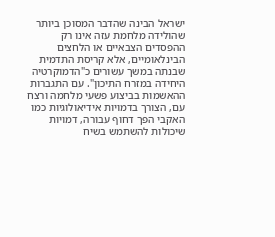ישראל הבינה שהדבר המסוכן ביותר שהולידה מלחמת עזה אינו רק ההפסדים הצבאיים או הלחצים הבינלאומיים, אלא קריסת התדמית שבנתה במשך עשורים כ"הדמוקרטיה היחידה במזרח התיכון". עם התגברות ההאשמות בביצוע פשעי מלחמה ורצח עם, הצורך בדמויות אידיאולוגיות כמו האקבי הפך דחוף עבורה, דמויות שיכולות להשתמש בשיח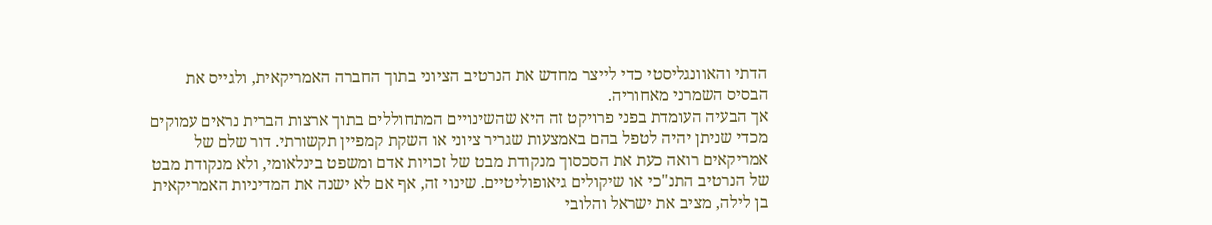הדתי והאוונגליסטי כדי לייצר מחדש את הנרטיב הציוני בתוך החברה האמריקאית, ולגייס את הבסיס השמרני מאחוריה.
אך הבעיה העומדת בפני פרויקט זה היא שהשינויים המתחוללים בתוך ארצות הברית נראים עמוקים מכדי שניתן יהיה לטפל בהם באמצעות שגריר ציוני או השקת קמפיין תקשורתי. דור שלם של אמריקאים רואה כעת את הסכסוך מנקודת מבט של זכויות אדם ומשפט בינלאומי, ולא מנקודת מבט של הנרטיב התנ"כי או שיקולים גיאופוליטיים. שינוי זה, אף אם לא ישנה את המדיניות האמריקאית בן לילה, מציב את ישראל והלובי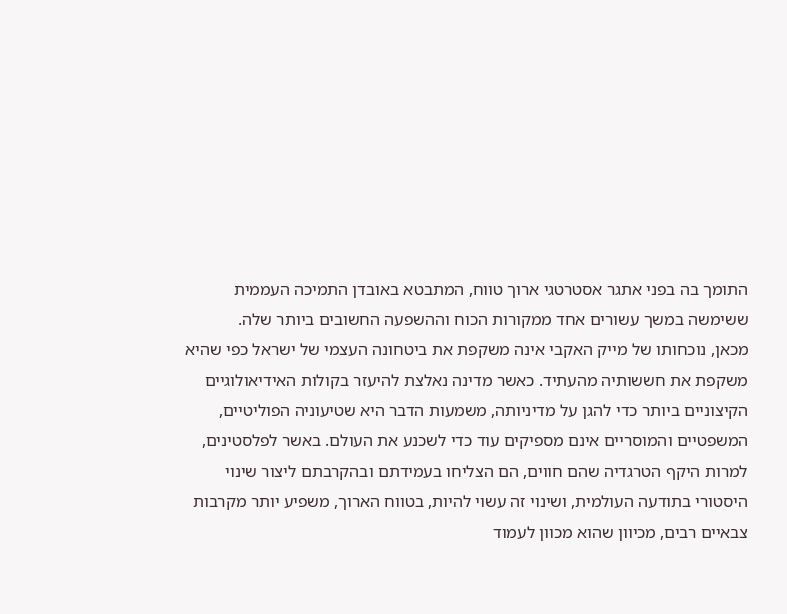התומך בה בפני אתגר אסטרטגי ארוך טווח, המתבטא באובדן התמיכה העממית ששימשה במשך עשורים אחד ממקורות הכוח וההשפעה החשובים ביותר שלה.
מכאן, נוכחותו של מייק האקבי אינה משקפת את ביטחונה העצמי של ישראל כפי שהיא משקפת את חששותיה מהעתיד. כאשר מדינה נאלצת להיעזר בקולות האידיאולוגיים הקיצוניים ביותר כדי להגן על מדיניותה, משמעות הדבר היא שטיעוניה הפוליטיים, המשפטיים והמוסריים אינם מספיקים עוד כדי לשכנע את העולם. באשר לפלסטינים, למרות היקף הטרגדיה שהם חווים, הם הצליחו בעמידתם ובהקרבתם ליצור שינוי היסטורי בתודעה העולמית, ושינוי זה עשוי להיות, בטווח הארוך, משפיע יותר מקרבות צבאיים רבים, מכיוון שהוא מכוון לעמוד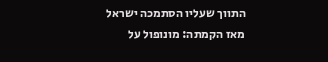התווך שעליו הסתמכה ישראל מאז הקמתה: מונופול על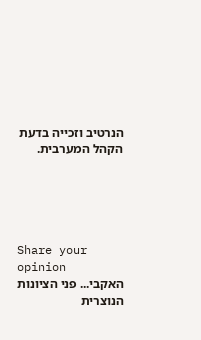הנרטיב וזכייה בדעת הקהל המערבית.





Share your opinion
האקבי... פני הציונות הנוצרית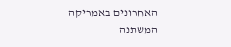האחרונים באמריקה המשתנה